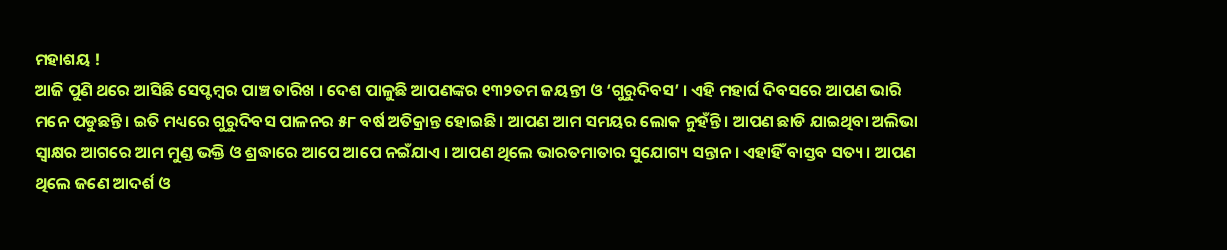ମହାଶୟ !
ଆଜି ପୁଣି ଥରେ ଆସିଛି ସେପ୍ଟମ୍ବର ପାଞ୍ଚ ତାରିଖ । ଦେଶ ପାଳୁଛି ଆପଣଙ୍କର ୧୩୨ତମ ଜୟନ୍ତୀ ଓ ‘ଗୁରୁଦିବସ’ । ଏହି ମହାର୍ଘ ଦିବସରେ ଆପଣ ଭାରି ମନେ ପଡୁଛନ୍ତି । ଇତି ମଧ୍ୟରେ ଗୁରୁଦିବସ ପାଳନର ୫୮ ବର୍ଷ ଅତିକ୍ରାନ୍ତ ହୋଇଛି । ଆପଣ ଆମ ସମୟର ଲୋକ ନୁହଁନ୍ତି । ଆପଣ ଛାଡି ଯାଇଥିବା ଅଲିଭା ସ୍ୱାକ୍ଷର ଆଗରେ ଆମ ମୁଣ୍ଡ ଭକ୍ତି ଓ ଶ୍ରଦ୍ଧାରେ ଆପେ ଆପେ ନଇଁଯାଏ । ଆପଣ ଥିଲେ ଭାରତମାତାର ସୁଯୋଗ୍ୟ ସନ୍ତାନ । ଏହାହିଁ ବାସ୍ତବ ସତ୍ୟ । ଆପଣ ଥିଲେ ଜଣେ ଆଦର୍ଶ ଓ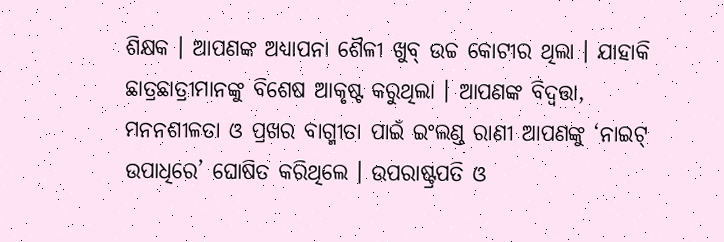ଶିକ୍ଷକ । ଆପଣଙ୍କ ଅଧ୍ୟାପନା ଶୈଳୀ ଖୁବ୍ ଉଚ୍ଚ କୋଟୀର ଥିଲା । ଯାହାକି ଛାତ୍ରଛାତ୍ରୀମାନଙ୍କୁ ବିଶେଷ ଆକୃଷ୍ଟ କରୁଥିଲା । ଆପଣଙ୍କ ବିଦ୍ବତ୍ତା, ମନନଶୀଳତା ଓ ପ୍ରଖର ବାଗ୍ମୀତା ପାଇଁ ଇଂଲଣ୍ଡ ରାଣୀ ଆପଣଙ୍କୁ ‘ନାଇଟ୍ ଉପାଧିରେ’ ଘୋଷିତ କରିଥିଲେ । ଉପରାଷ୍ଟ୍ରପତି ଓ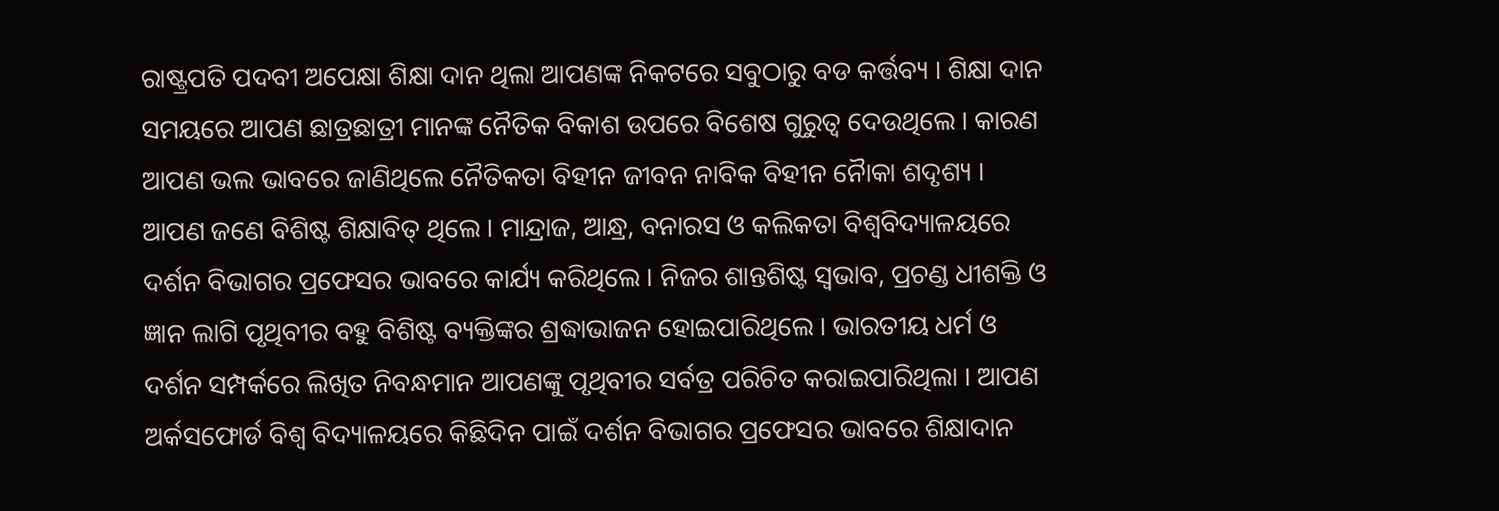ରାଷ୍ଟ୍ରପତି ପଦବୀ ଅପେକ୍ଷା ଶିକ୍ଷା ଦାନ ଥିଲା ଆପଣଙ୍କ ନିକଟରେ ସବୁଠାରୁ ବଡ କର୍ତ୍ତବ୍ୟ । ଶିକ୍ଷା ଦାନ ସମୟରେ ଆପଣ ଛାତ୍ରଛାତ୍ରୀ ମାନଙ୍କ ନୈତିକ ବିକାଶ ଉପରେ ବିଶେଷ ଗୁରୁତ୍ୱ ଦେଉଥିଲେ । କାରଣ ଆପଣ ଭଲ ଭାବରେ ଜାଣିଥିଲେ ନୈତିକତା ବିହୀନ ଜୀବନ ନାବିକ ବିହୀନ ନୈାକା ଶଦୃଶ୍ୟ ।
ଆପଣ ଜଣେ ବିଶିଷ୍ଟ ଶିକ୍ଷାବିତ୍ ଥିଲେ । ମାନ୍ଦ୍ରାଜ, ଆନ୍ଧ୍ର, ବନାରସ ଓ କଲିକତା ବିଶ୍ୱବିଦ୍ୟାଳୟରେ ଦର୍ଶନ ବିଭାଗର ପ୍ରଫେସର ଭାବରେ କାର୍ଯ୍ୟ କରିଥିଲେ । ନିଜର ଶାନ୍ତଶିଷ୍ଟ ସ୍ୱଭାବ, ପ୍ରଚଣ୍ଡ ଧୀଶକ୍ତି ଓ ଜ୍ଞାନ ଲାଗି ପୃଥିବୀର ବହୁ ବିଶିଷ୍ଟ ବ୍ୟକ୍ତିଙ୍କର ଶ୍ରଦ୍ଧାଭାଜନ ହୋଇପାରିଥିଲେ । ଭାରତୀୟ ଧର୍ମ ଓ ଦର୍ଶନ ସମ୍ପର୍କରେ ଲିଖିତ ନିବନ୍ଧମାନ ଆପଣଙ୍କୁ ପୃଥିବୀର ସର୍ବତ୍ର ପରିଚିତ କରାଇପାରିଥିଲା । ଆପଣ ଅର୍କସଫୋର୍ଡ ବିଶ୍ୱ ବିଦ୍ୟାଳୟରେ କିଛିଦିନ ପାଇଁ ଦର୍ଶନ ବିଭାଗର ପ୍ରଫେସର ଭାବରେ ଶିକ୍ଷାଦାନ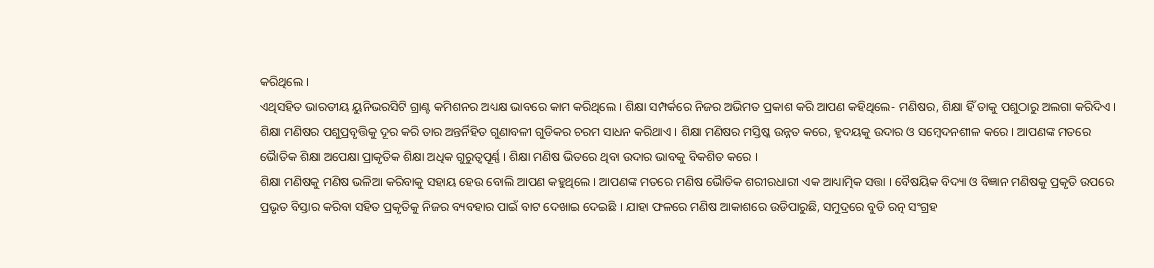କରିଥିଲେ ।
ଏଥିସହିତ ଭାରତୀୟ ୟୁନିଭରସିଟି ଗ୍ରାଣ୍ଟ କମିଶନର ଅଧ୍ୟକ୍ଷ ଭାବରେ କାମ କରିଥିଲେ । ଶିକ୍ଷା ସମ୍ପର୍କରେ ନିଜର ଅଭିମତ ପ୍ରକାଶ କରି ଆପଣ କହିଥିଲେ- ମଣିଷର, ଶିକ୍ଷା ହିଁ ତାକୁ ପଶୁଠାରୁ ଅଲଗା କରିଦିଏ । ଶିକ୍ଷା ମଣିଷର ପଶୁପ୍ରବୃତ୍ତିକୁ ଦୂର କରି ତାର ଅନ୍ତର୍ନିହିତ ଗୁଣାବଳୀ ଗୁଡିକର ଚରମ ସାଧନ କରିଥାଏ । ଶିକ୍ଷା ମଣିଷର ମସ୍ତିଷ୍କ ଉନ୍ନତ କରେ, ହୃଦୟକୁ ଉଦାର ଓ ସମ୍ବେଦନଶୀଳ କରେ । ଆପଣଙ୍କ ମତରେ ଭୈାତିକ ଶିକ୍ଷା ଅପେକ୍ଷା ପ୍ରାକୃତିକ ଶିକ୍ଷା ଅଧିକ ଗୁରୁତ୍ୱପୂର୍ଣ୍ଣ । ଶିକ୍ଷା ମଣିଷ ଭିତରେ ଥିବା ଉଦାର ଭାବକୁ ବିକଶିତ କରେ ।
ଶିକ୍ଷା ମଣିଷକୁ ମଣିଷ ଭଳିଆ କରିବାକୁ ସହାୟ ହେଉ ବୋଲି ଆପଣ କହୁଥିଲେ । ଆପଣଙ୍କ ମତରେ ମଣିଷ ଭୈାତିକ ଶରୀରଧାରୀ ଏକ ଆଧ୍ୟାତ୍ମିକ ସତ୍ତା । ବୈଷୟିକ ବିଦ୍ୟା ଓ ବିଜ୍ଞାନ ମଣିଷକୁ ପ୍ରକୃତି ଉପରେ ପ୍ରଭୃତ ବିସ୍ତାର କରିବା ସହିତ ପ୍ରକୃତିକୁ ନିଜର ବ୍ୟବହାର ପାଇଁ ବାଟ ଦେଖାଇ ଦେଇଛି । ଯାହା ଫଳରେ ମଣିଷ ଆକାଶରେ ଉଡିପାରୁଛି, ସମୁଦ୍ରରେ ବୁଡି ରତ୍ନ ସଂଗ୍ରହ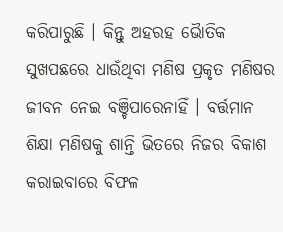କରିପାରୁଛି । କିନ୍ତୁ ଅହରହ ଭୈାତିକ ସୁଖପଛରେ ଧାଉଁଥିବା ମଣିଷ ପ୍ରକୃତ ମଣିଷର ଜୀବନ ନେଇ ବଞ୍ଚିପାରେନାହିଁ । ବର୍ତ୍ତମାନ ଶିକ୍ଷା ମଣିଷକୁ ଶାନ୍ତି ଭିତରେ ନିଜର ବିକାଶ କରାଇବାରେ ବିଫଳ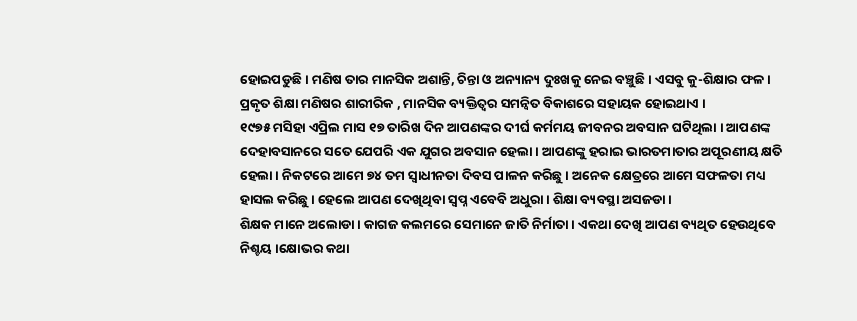ହୋଇପଡୁଛି । ମଣିଷ ତାର ମାନସିକ ଅଶାନ୍ତି, ଚିନ୍ତା ଓ ଅନ୍ୟାନ୍ୟ ଦୁଃଖକୁ ନେଇ ବଞ୍ଚୁଛି । ଏସବୁ କୁ-ଶିକ୍ଷାର ଫଳ । ପ୍ରକୃତ ଶିକ୍ଷା ମଣିଷର ଶାରୀରିକ , ମାନସିକ ବ୍ୟକ୍ତିତ୍ୱର ସମନ୍ୱିତ ବିକାଶରେ ସହାୟକ ହୋଇଥାଏ ।
୧୯୭୫ ମସିହା ଏପ୍ରିଲ ମାସ ୧୭ ତାରିଖ ଦିନ ଆପଣଙ୍କର ଦୀର୍ଘ କର୍ମମୟ ଜୀବନର ଅବସାନ ଘଟିଥିଲା । ଆପଣଙ୍କ ଦେହାବସାନରେ ସତେ ଯେପରି ଏକ ଯୁଗର ଅବସାନ ହେଲା । ଆପଣଙ୍କୁ ହରାଇ ଭାରତମାତାର ଅପୂରଣୀୟ କ୍ଷତି ହେଲା । ନିକଟରେ ଆମେ ୭୪ ତମ ସ୍ୱାଧୀନତା ଦିବସ ପାଳନ କରିଛୁ । ଅନେକ କ୍ଷେତ୍ରରେ ଆମେ ସଫଳତା ମଧ୍ୟ ହାସଲ କରିଛୁ । ହେଲେ ଆପଣ ଦେଖିଥିବା ସ୍ୱପ୍ନ ଏବେବି ଅଧୁରା । ଶିକ୍ଷା ବ୍ୟବସ୍ଥା ଅସଜଡା ।
ଶିକ୍ଷକ ମାନେ ଅଲୋଡା । କାଗଜ କଲମରେ ସେମାନେ ଜାତି ନିର୍ମାତା । ଏକଥା ଦେଖି ଆପଣ ବ୍ୟଥିତ ହେଉଥିବେ ନିଶ୍ଚୟ ।କ୍ଷୋଭର କଥା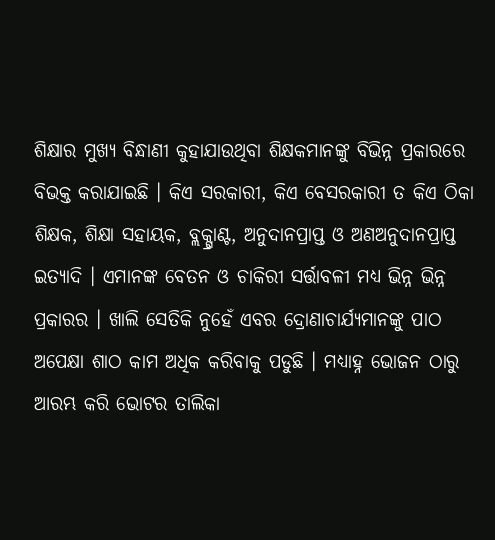ଶିକ୍ଷାର ମୁଖ୍ୟ ବିନ୍ଧାଣୀ କୁହାଯାଉଥିବା ଶିକ୍ଷକମାନଙ୍କୁ ବିଭିନ୍ନ ପ୍ରକାରରେ ବିଭକ୍ତ କରାଯାଇଛି । କିଏ ସରକାରୀ, କିଏ ବେସରକାରୀ ତ କିଏ ଠିକା ଶିକ୍ଷକ, ଶିକ୍ଷା ସହାୟକ, ବ୍ଲକ୍ଗ୍ରାଣ୍ଟ, ଅନୁଦାନପ୍ରାପ୍ତ ଓ ଅଣଅନୁଦାନପ୍ରାପ୍ତ ଇତ୍ୟାଦି । ଏମାନଙ୍କ ବେତନ ଓ ଚାକିରୀ ସର୍ତ୍ତାବଳୀ ମଧ୍ୟ ଭିନ୍ନ ଭିନ୍ନ ପ୍ରକାରର । ଖାଲି ସେତିକି ନୁହେଁ ଏବର ଦ୍ରୋଣାଚାର୍ଯ୍ୟମାନଙ୍କୁ ପାଠ ଅପେକ୍ଷା ଶାଠ କାମ ଅଧିକ କରିବାକୁ ପଡୁଛି । ମଧ୍ୟାହ୍ନ ଭୋଜନ ଠାରୁ ଆରମ୍ଭ କରି ଭୋଟର ତାଲିକା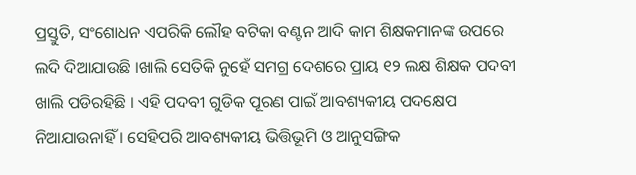ପ୍ରସ୍ତୁତି, ସଂଶୋଧନ ଏପରିକି ଲୌହ ବଟିକା ବଣ୍ଟନ ଆଦି କାମ ଶିକ୍ଷକମାନଙ୍କ ଉପରେ ଲଦି ଦିଆଯାଉଛି ।ଖାଲି ସେତିକି ନୁହେଁ ସମଗ୍ର ଦେଶରେ ପ୍ରାୟ ୧୨ ଲକ୍ଷ ଶିକ୍ଷକ ପଦବୀ ଖାଲି ପଡିରହିଛି । ଏହି ପଦବୀ ଗୁଡିକ ପୂରଣ ପାଇଁ ଆବଶ୍ୟକୀୟ ପଦକ୍ଷେପ ନିଆଯାଉନାହିଁ । ସେହିପରି ଆବଶ୍ୟକୀୟ ଭିତ୍ତିଭୂମି ଓ ଆନୁସଙ୍ଗିକ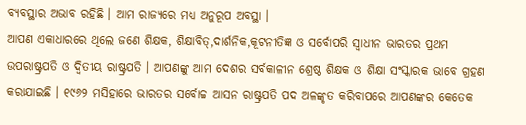ବ୍ୟବସ୍ଥାର ଅଭାବ ରହିଛି । ଆମ ରାଜ୍ୟରେ ମଧ୍ୟ ଅନୁରୂପ ଅବସ୍ଥା ।
ଆପଣ ଏକାଧାରରେ ଥିଲେ ଜଣେ ଶିକ୍ଷକ, ଶିକ୍ଷାବିତ୍,ଦାର୍ଶନିକ,କୂଟନୀତିଜ୍ଞ ଓ ସର୍ବୋପରି ସ୍ୱାଧୀନ ଭାରତର ପ୍ରଥମ ଉପରାଷ୍ଟ୍ରପତି ଓ ଦ୍ୱିତୀୟ ରାଷ୍ଟ୍ରପତି । ଆପଣଙ୍କୁ ଆମ ଦେଶର ସର୍ବକାଳୀନ ଶ୍ରେଷ୍ଠ ଶିକ୍ଷକ ଓ ଶିକ୍ଷା ସଂସ୍କାରକ ଭାବେ ଗ୍ରହଣ କରାଯାଇଛି । ୧୯୬୨ ମସିହାରେ ଭାରତର ସର୍ବୋଚ୍ଚ ଆସନ ରାଷ୍ଟ୍ରପତି ପଦ ଅଳଙ୍କୃତ କରିବାପରେ ଆପଣଙ୍କର କେତେକ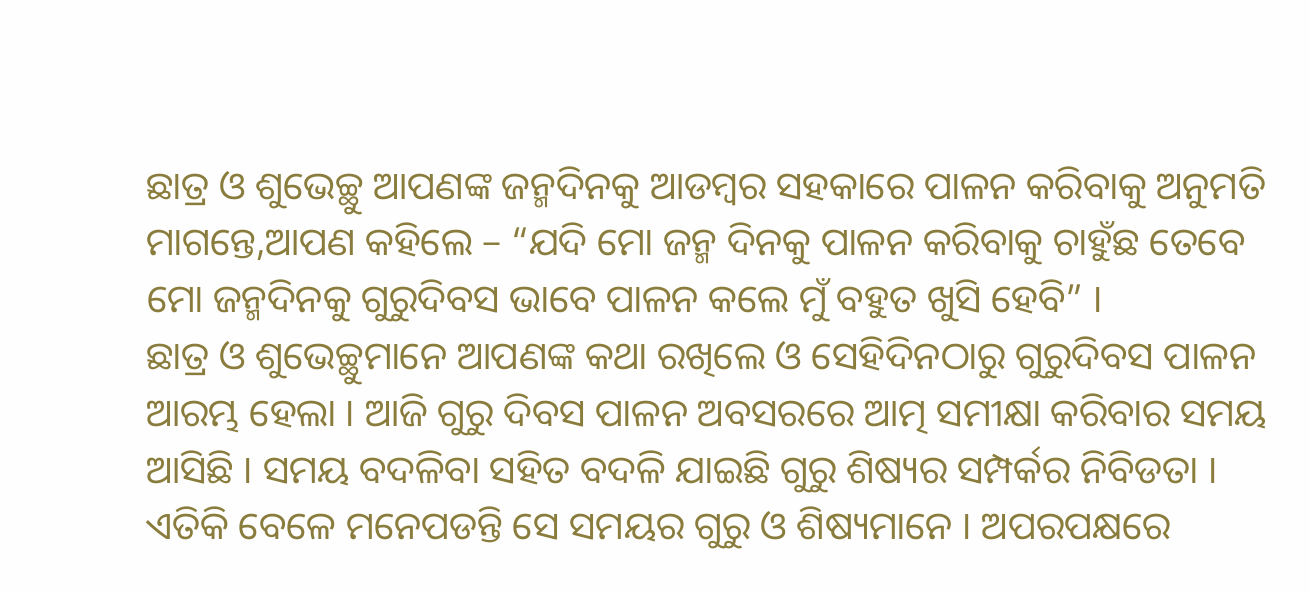ଛାତ୍ର ଓ ଶୁଭେଚ୍ଛୁ ଆପଣଙ୍କ ଜନ୍ମଦିନକୁ ଆଡମ୍ବର ସହକାରେ ପାଳନ କରିବାକୁ ଅନୁମତି ମାଗନ୍ତେ,ଆପଣ କହିଲେ – “ଯଦି ମୋ ଜନ୍ମ ଦିନକୁ ପାଳନ କରିବାକୁ ଚାହୁଁଛ ତେବେ ମୋ ଜନ୍ମଦିନକୁ ଗୁରୁଦିବସ ଭାବେ ପାଳନ କଲେ ମୁଁ ବହୁତ ଖୁସି ହେବି” ।
ଛାତ୍ର ଓ ଶୁଭେଚ୍ଛୁମାନେ ଆପଣଙ୍କ କଥା ରଖିଲେ ଓ ସେହିଦିନଠାରୁ ଗୁରୁଦିବସ ପାଳନ ଆରମ୍ଭ ହେଲା । ଆଜି ଗୁରୁ ଦିବସ ପାଳନ ଅବସରରେ ଆତ୍ମ ସମୀକ୍ଷା କରିବାର ସମୟ ଆସିଛି । ସମୟ ବଦଳିବା ସହିତ ବଦଳି ଯାଇଛି ଗୁରୁ ଶିଷ୍ୟର ସମ୍ପର୍କର ନିବିଡତା । ଏତିକି ବେଳେ ମନେପଡନ୍ତି ସେ ସମୟର ଗୁରୁ ଓ ଶିଷ୍ୟମାନେ । ଅପରପକ୍ଷରେ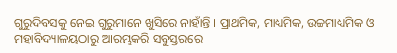ଗୁରୁଦିବସକୁ ନେଇ ଗୁରୁମାନେ ଖୁସିରେ ନାହାଁନ୍ତି । ପ୍ରାଥମିକ, ମାଧ୍ୟମିକ, ଉଚ୍ଚମାଧ୍ୟମିକ ଓ ମହାବିଦ୍ୟାଳୟଠାରୁ ଆରମ୍ଭକରି ସବୁସ୍ତରରେ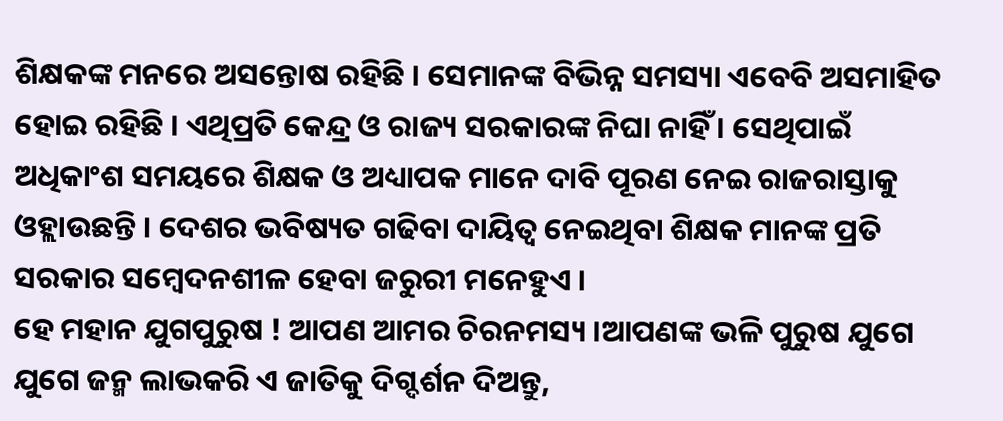ଶିକ୍ଷକଙ୍କ ମନରେ ଅସନ୍ତୋଷ ରହିଛି । ସେମାନଙ୍କ ବିଭିନ୍ନ ସମସ୍ୟା ଏବେବି ଅସମାହିତ ହୋଇ ରହିଛି । ଏଥିପ୍ରତି କେନ୍ଦ୍ର ଓ ରାଜ୍ୟ ସରକାରଙ୍କ ନିଘା ନାହିଁ । ସେଥିପାଇଁ ଅଧିକାଂଶ ସମୟରେ ଶିକ୍ଷକ ଓ ଅଧ୍ୟାପକ ମାନେ ଦାବି ପୂରଣ ନେଇ ରାଜରାସ୍ତାକୁ ଓହ୍ଲାଉଛନ୍ତି । ଦେଶର ଭବିଷ୍ୟତ ଗଢିବା ଦାୟିତ୍ୱ ନେଇଥିବା ଶିକ୍ଷକ ମାନଙ୍କ ପ୍ରତି ସରକାର ସମ୍ବେଦନଶୀଳ ହେବା ଜରୁରୀ ମନେହୁଏ ।
ହେ ମହାନ ଯୁଗପୁରୁଷ ! ଆପଣ ଆମର ଚିରନମସ୍ୟ ।ଆପଣଙ୍କ ଭଳି ପୁରୁଷ ଯୁଗେ ଯୁଗେ ଜନ୍ମ ଲାଭକରି ଏ ଜାତିକୁ ଦିଗ୍ଦର୍ଶନ ଦିଅନ୍ତୁ,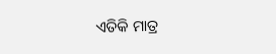ଏତିକି ମାତ୍ର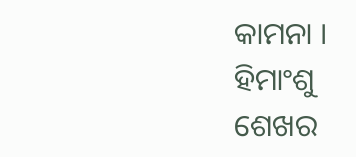କାମନା ।
ହିମାଂଶୁ ଶେଖର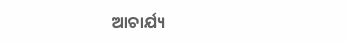ଆଚାର୍ଯ୍ୟ